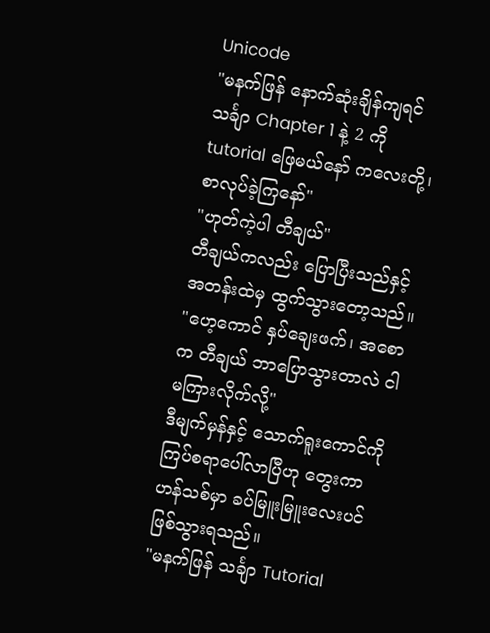Unicode
"မနက်ဖြန် နောက်ဆုံးချိန်ကျရင် သင်္ချာ Chapter 1 နဲ့ 2 ကို tutorial ဖြေမယ်နော် ကလေးတို့၊ စာလုပ်ခဲ့ကြနော်"
"ဟုတ်ကဲ့ပါ တီချယ်"
တီချယ်ကလည်း ပြောပြီးသည်နှင့် အတန်းထဲမှ ထွက်သွားတော့သည်။
"ဟေ့ကောင် နှပ်ချေးဖက်၊ အစောက တီချယ် ဘာပြောသွားတာလဲ ငါ မကြားလိုက်လို့"
ဒီမျက်မှန်နှင့် သောက်ရူးကောင်ကို ကြပ်စရာပေါ်လာပြီဟု တွေးကာ ဟန်သစ်မှာ ခပ်မြူးမြူးလေးပင် ဖြစ်သွားရသည်။
"မနက်ဖြန် သင်္ချာ Tutorial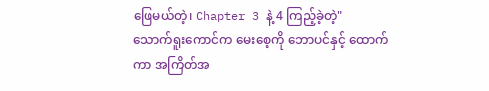ဖြေမယ်တဲ့၊ Chapter 3 နဲ့ 4 ကြည့်ခဲ့တဲ့"
သောက်ရူးကောင်က မေးစေ့ကို ဘောပင်နှင့် ထောက်ကာ အကြိတ်အ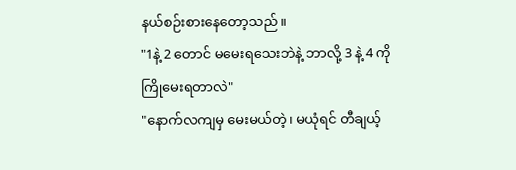နယ်စဉ်းစားနေတော့သည်။
"1နဲ့ 2 တောင် မမေးရသေးဘဲနဲ့ ဘာလို့ 3 နဲ့ 4 ကို ကြိုမေးရတာလဲ"
"နောက်လကျမှ မေးမယ်တဲ့၊ မယုံရင် တီချယ့်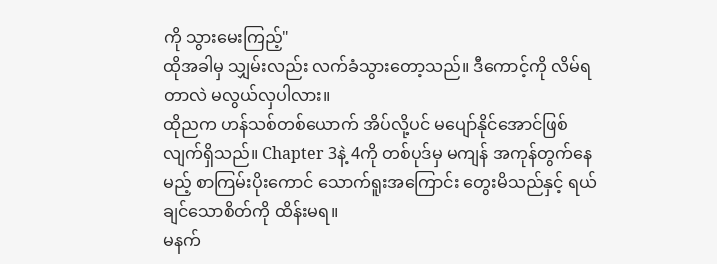ကို သွားမေးကြည့်"
ထိုအခါမှ သျှမ်းလည်း လက်ခံသွားတော့သည်။ ဒီကောင့်ကို လိမ်ရတာလဲ မလွယ်လှပါလား။
ထိုညက ဟန်သစ်တစ်ယောက် အိပ်လို့ပင် မပျော်နိုင်အောင်ဖြစ်လျက်ရှိသည်။ Chapter 3နဲ့ 4ကို တစ်ပုဒ်မှ မကျန် အကုန်တွက်နေမည့် စာကြမ်းပိုးကောင် သောက်ရူးအကြောင်း တွေးမိသည်နှင့် ရယ်ချင်သောစိတ်ကို ထိန်းမရ။
မနက်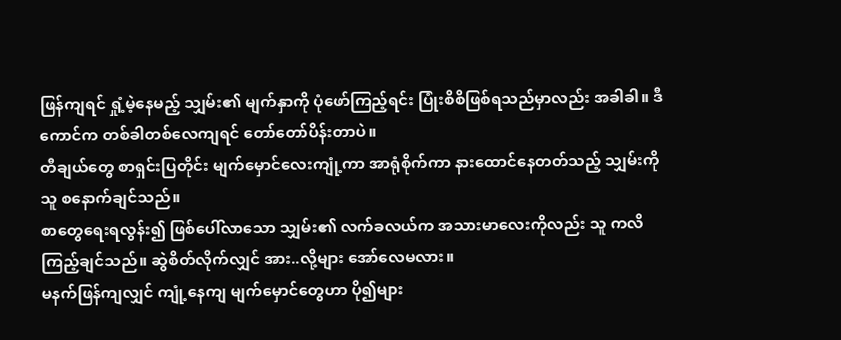ဖြန်ကျရင် ရှုံ့မဲ့နေမည့် သျှမ်း၏ မျက်နှာကို ပုံဖော်ကြည့်ရင်း ပြုံးစိစိဖြစ်ရသည်မှာလည်း အခါခါ။ ဒီကောင်က တစ်ခါတစ်လေကျရင် တော်တော်ပိန်းတာပဲ။
တီချယ်တွေ စာရှင်းပြတိုင်း မျက်မှောင်လေးကျုံ့ကာ အာရုံစိုက်ကာ နားထောင်နေတတ်သည့် သျှမ်းကို သူ စနောက်ချင်သည်။
စာတွေရေးရလွန်း၍ ဖြစ်ပေါ်လာသော သျှမ်း၏ လက်ခလယ်က အသားမာလေးကိုလည်း သူ ကလိကြည့်ချင်သည်။ ဆွဲစိတ်လိုက်လျှင် အား..လို့များ အော်လေမလား။
မနက်ဖြန်ကျလျှင် ကျုံ့နေကျ မျက်မှောင်တွေဟာ ပို၍များ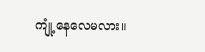ကျုံ့နေလေမလား။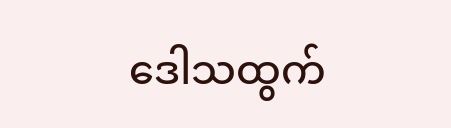ဒေါသထွက်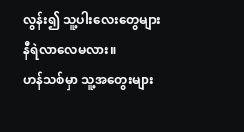လွန်း၍ သူ့ပါးလေးတွေများ နီရဲလာလေမလား။
ဟန်သစ်မှာ သူ့အတွေးများ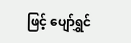ဖြင့် ပျော်ရွှင်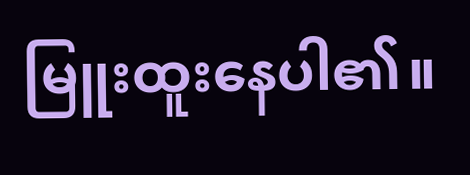မြူးထူးနေပါ၏။